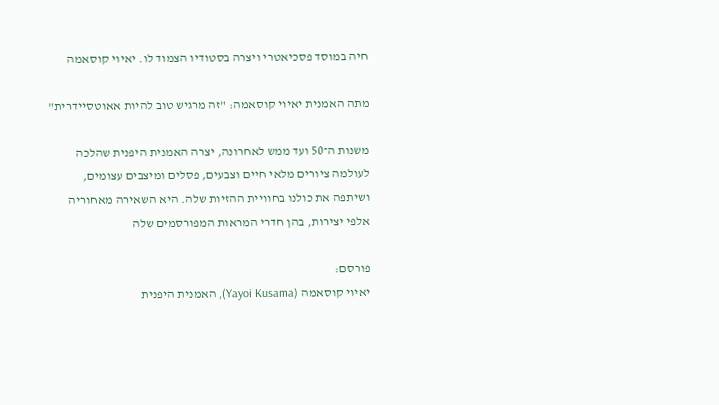חיה במוסד פסכיאטרי ויצרה בסטודיו הצמוד לו. יאיוי קוסאמה

מתה האמנית יאיוי קוסאמה: "זה מרגיש טוב להיות אאוטסיידרית"

משנות ה־50 ועד ממש לאחרונה, יצרה האמנית היפנית שהלכה לעולמה ציורים מלאי חיים וצבעים, פסלים ומיצבים עצומים, ושיתפה את כולנו בחוויית ההזיות שלה. היא השאירה מאחוריה אלפי יצירות, בהן חדרי המראות המפורסמים שלה

פורסם:
יאיוי קוסאמה (Yayoi Kusama), האמנית היפנית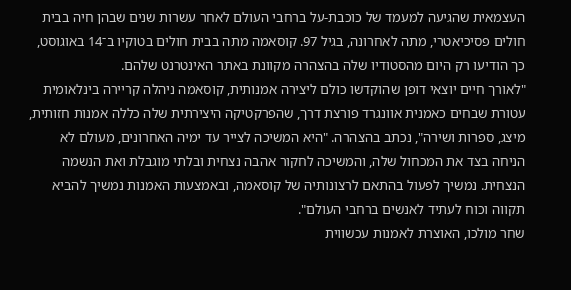העצמאית שהגיעה למעמד של כוכבת-על ברחבי העולם לאחר עשרות שנים שבהן חיה בבית חולים פסיכיאטרי, מתה לאחרונה, בגיל 97. קוסאמה מתה בבית חולים בטוקיו ב־14 באוגוסט, כך הודיעו רק היום מהסטודיו שלה בהצהרה מקוונת באתר האינטרנט שלהם.
"לאורך חיים יוצאי דופן שהוקדשו כולם ליצירה אמנותית, קוסאמה ניהלה קריירה בינלאומית עטורת שבחים כאמנית אוונגרד פורצת דרך, שהפרקטיקה היצירתית שלה כללה אמנות חזותית, מיצג, ספרות ושירה", נכתב בהצהרה. "היא המשיכה לצייר עד ימיה האחרונים, מעולם לא הניחה בצד את המכחול שלה, והמשיכה לחקור אהבה נצחית ובלתי מוגבלת ואת הנשמה הנצחית. נמשיך לפעול בהתאם לרצונותיה של קוסאמה, ובאמצעות האמנות נמשיך להביא תקווה וכוח לעתיד לאנשים ברחבי העולם".
שחר מולכו, האוצרת לאמנות עכשווית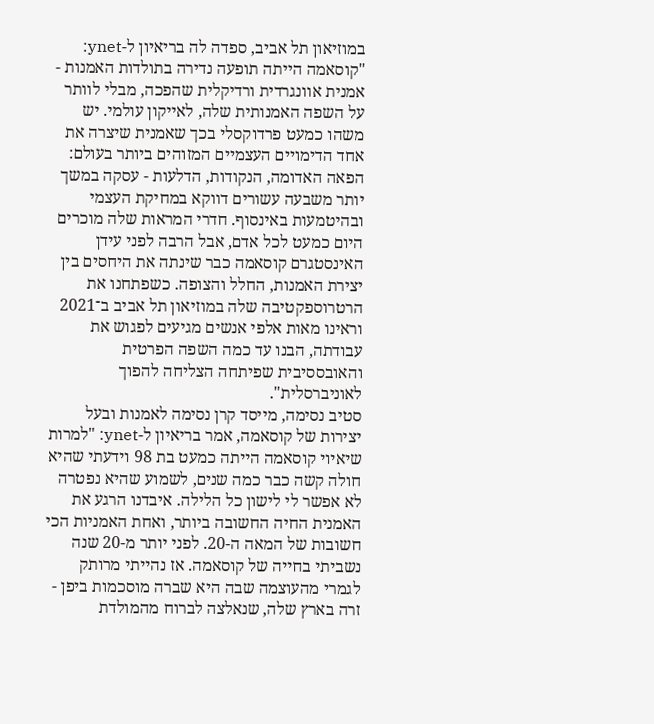במוזיאון תל אביב, ספדה לה בריאיון ל-ynet: "קוסאמה הייתה תופעה נדירה בתולדות האמנות - אמנית אוונגרדית ורדיקלית שהפכה, מבלי לוותר על השפה האמנותית שלה, לאייקון עולמי. יש משהו כמעט פרדוקסלי בכך שאמנית שיצרה את אחד הדימויים העצמיים המזוהים ביותר בעולם: הפאה האדומה, הנקודות, הדלעות - עסקה במשך יותר משבעה עשורים דווקא במחיקת העצמי ובהיטמעות באינסוף. חדרי המראות שלה מוכרים היום כמעט לכל אדם, אבל הרבה לפני עידן האינסטגרם קוסאמה כבר שינתה את היחסים בין יצירת האמנות, החלל והצופה. כשפתחנו את הרטרוספקטיבה שלה במוזיאון תל אביב ב־2021 וראינו מאות אלפי אנשים מגיעים לפגוש את עבודתה, הבנו עד כמה השפה הפרטית והאובססיבית שפיתחה הצליחה להפוך לאוניברסלית".
סטיב נסימה, מייסד קרן נסימה לאמנות ובעל יצירות של קוסאמה, אמר בריאיון ל-ynet: "למרות שיאיוי קוסאמה הייתה כמעט בת 98 וידעתי שהיא חולה קשה כבר כמה שנים, לשמוע שהיא נפטרה לא אפשר לי לישון כל הלילה. איבדנו הרגע את האמנית החיה החשובה ביותר, ואחת האמניות הכי חשובות של המאה ה-20. לפני יותר מ-20 שנה נשביתי בחייה של קוסאמה. אז נהייתי מרותק לגמרי מהעוצמה שבה היא שברה מוסכמות ביפן - זרה בארץ שלה, שנאלצה לברוח מהמולדת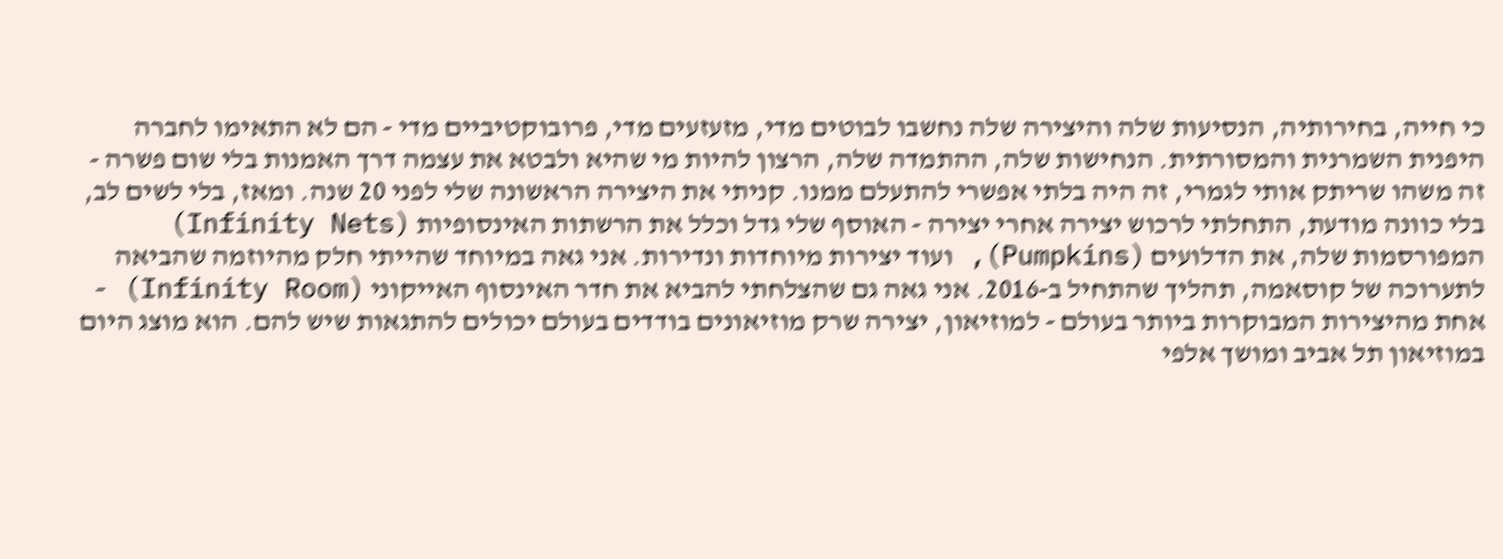כי חייה, בחירותיה, הנסיעות שלה והיצירה שלה נחשבו לבוטים מדי, מזעזעים מדי, פרובוקטיביים מדי - הם לא התאימו לחברה היפנית השמרנית והמסורתית. הנחישות שלה, ההתמדה שלה, הרצון להיות מי שהיא ולבטא את עצמה דרך האמנות בלי שום פשרה - זה משהו שריתק אותי לגמרי, זה היה בלתי אפשרי להתעלם ממנו. קניתי את היצירה הראשונה שלי לפני 20 שנה. ומאז, בלי לשים לב, בלי כוונה מודעת, התחלתי לרכוש יצירה אחרי יצירה - האוסף שלי גדל וכלל את הרשתות האינסופיות (Infinity Nets) המפורסמות שלה, את הדלועים (Pumpkins), ועוד יצירות מיוחדות ונדירות. אני גאה במיוחד שהייתי חלק מהיוזמה שהביאה לתערוכה של קוסאמה, תהליך שהתחיל ב-2016. אני גאה גם שהצלחתי להביא את חדר האינסוף האייקוני (Infinity Room) - אחת מהיצירות המבוקרות ביותר בעולם - למוזיאון, יצירה שרק מוזיאונים בודדים בעולם יכולים להתגאות שיש להם. הוא מוצג היום במוזיאון תל אביב ומושך אלפי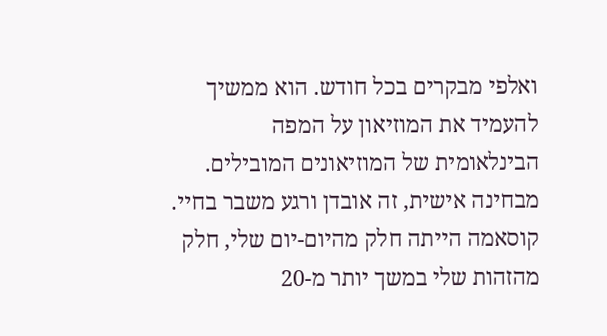ואלפי מבקרים בכל חודש. הוא ממשיך להעמיד את המוזיאון על המפה הבינלאומית של המוזיאונים המובילים. מבחינה אישית, זה אובדן ורגע משבר בחיי. קוסאמה הייתה חלק מהיום-יום שלי, חלק מהזהות שלי במשך יותר מ-20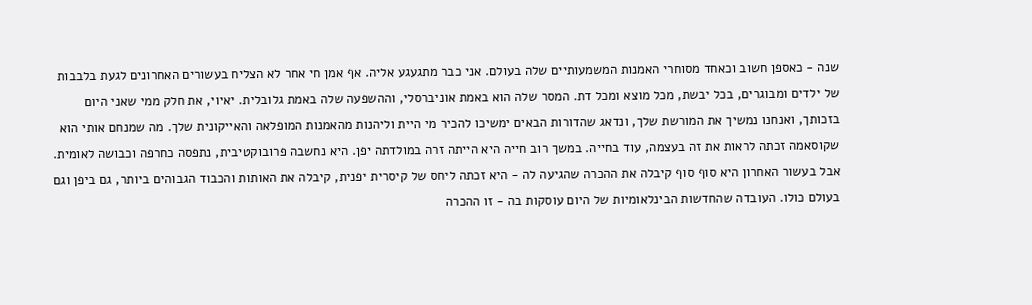שנה - כאספן חשוב וכאחד מסוחרי האמנות המשמעותיים שלה בעולם. אני כבר מתגעגע אליה. אף אמן חי אחר לא הצליח בעשורים האחרונים לגעת בלבבות של ילדים ומבוגרים, בכל יבשת, מכל מוצא ומכל דת. המסר שלה הוא באמת אוניברסלי, וההשפעה שלה באמת גלובלית. יאיוי, את חלק ממי שאני היום בזכותך, ואנחנו נמשיך את המורשת שלך, ונדאג שהדורות הבאים ימשיכו להכיר מי היית וליהנות מהאמנות המופלאה והאייקונית שלך. מה שמנחם אותי הוא שקוסאמה זכתה לראות את זה בעצמה, עוד בחייה. במשך רוב חייה היא הייתה זרה במולדתה יפן. היא נחשבה פרובוקטיבית, נתפסה כחרפה וכבושה לאומית. אבל בעשור האחרון היא סוף סוף קיבלה את ההכרה שהגיעה לה - היא זכתה ליחס של קיסרית יפנית, קיבלה את האותות והכבוד הגבוהים ביותר, גם ביפן וגם בעולם כולו. העובדה שהחדשות הבינלאומיות של היום עוסקות בה - זו ההכרה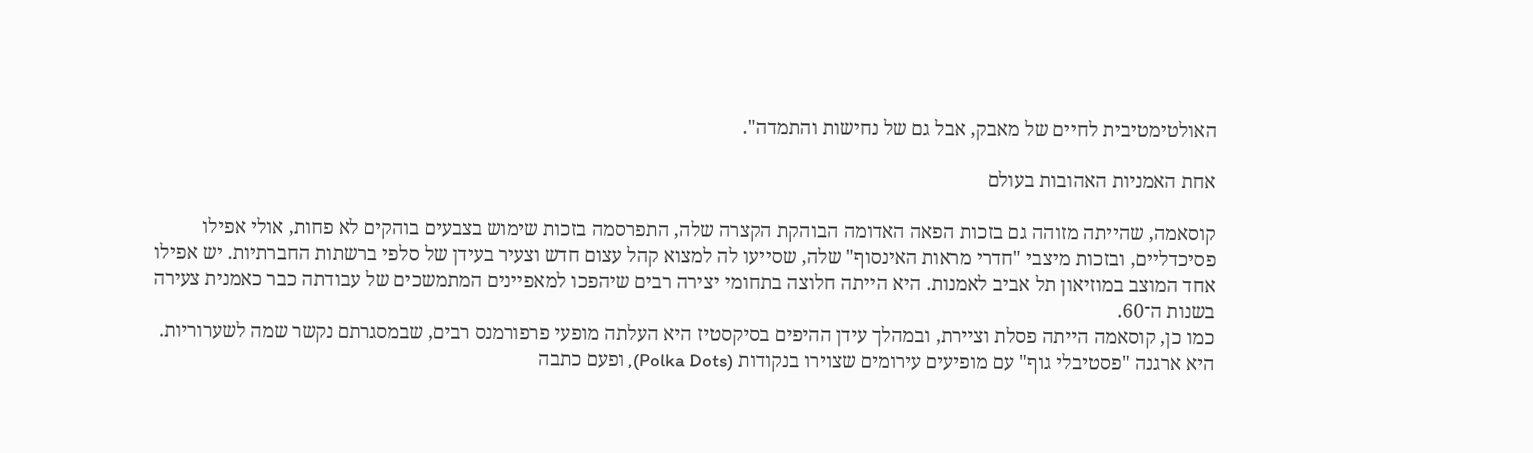האולטימטיבית לחיים של מאבק, אבל גם של נחישות והתמדה".

אחת האמניות האהובות בעולם

קוסאמה, שהייתה מזוהה גם בזכות הפאה האדומה הבוהקת הקצרה שלה, התפרסמה בזכות שימוש בצבעים בוהקים לא פחות, אולי אפילו פסיכדליים, ובזכות מיצבי "חדרי מראות האינסוף" שלה, שסייעו לה למצוא קהל עצום חדש וצעיר בעידן של סלפי ברשתות החברתיות. יש אפילו אחד המוצב במוזיאון תל אביב לאמנות. היא הייתה חלוצה בתחומי יצירה רבים שיהפכו למאפיינים המתמשכים של עבודתה כבר כאמנית צעירה בשנות ה־60.
כמו כן, קוסאמה הייתה פסלת וציירת, ובמהלך עידן ההיפים בסיקסטיז היא העלתה מופעי פרפורמנס רבים, שבמסגרתם נקשר שמה לשערוריות. היא ארגנה "פסטיבלי גוף" עם מופיעים עירומים שצוירו בנקודות (Polka Dots), ופעם כתבה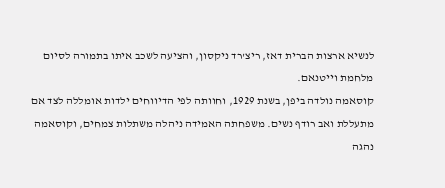לנשיא ארצות הברית דאז, ריצ'רד ניקסון, והציעה לשכב איתו בתמורה לסיום מלחמת וייטנאם.
קוסאמה נולדה ביפן, בשנת 1929, וחוותה לפי הדיווחים ילדות אומללה לצד אם מתעללת ואב רודף נשים. משפחתה האמידה ניהלה משתלות צמחים, וקוסאמה נהגה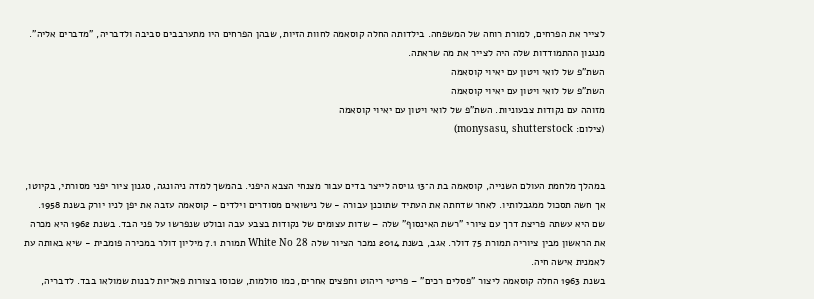לצייר את הפרחים, למורת רוחה של המשפחה. בילדותה החלה קוסאמה לחוות הזיות, שבהן הפרחים היו מתערבבים סביבה ולדבריה, "מדברים אליה". מנגנון ההתמודדות שלה היה לצייר את מה שראתה.
השת"פ של לואי ויטון עם יאיוי קוסאמה
השת"פ של לואי ויטון עם יאיוי קוסאמה
מזוהה עם נקודות צבעוניות. השת"פ של לואי ויטון עם יאיוי קוסאמה
(צילום: monysasu, shutterstock)


במהלך מלחמת העולם השנייה, קוסאמה בת ה־13 גויסה לייצר בדים עבור מצנחי הצבא היפני. בהמשך למדה ניהונגה, סגנון ציור יפני מסורתי, בקיוטו, אך חשה תסכול ממגבלותיו. לאחר שדחתה את העתיד שתוכנן עבורה - של נישואים מסודרים וילדים - קוסאמה עזבה את יפן לניו יורק בשנת 1958. שם היא עשתה פריצת דרך עם ציורי "רשת האינסוף" שלה – שדות עצומים של נקודות בצבע עבה ובולט שנפרשו על פני הבד. בשנת 1962 היא מכרה את הראשון מבין ציוריה תמורת 75 דולר. אגב, בשנת 2014 נמכר הציור שלה White No 28 תמורת 7.1 מיליון דולר במכירה פומבית - שיא באותה עת לאמנית אישה חיה.
בשנת 1963 החלה קוסאמה ליצור "פסלים רכים" – פריטי ריהוט וחפצים אחרים, כמו סולמות, שכוסו בצורות פאליות לבנות שמולאו בבד. לדבריה,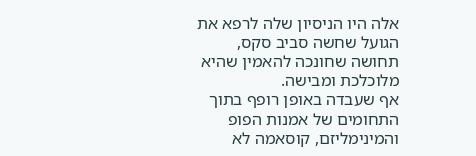אלה היו הניסיון שלה לרפא את הגועל שחשה סביב סקס, תחושה שחונכה להאמין שהיא מלוכלכת ומבישה.
אף שעבדה באופן רופף בתוך התחומים של אמנות הפופ והמינימליזם, קוסאמה לא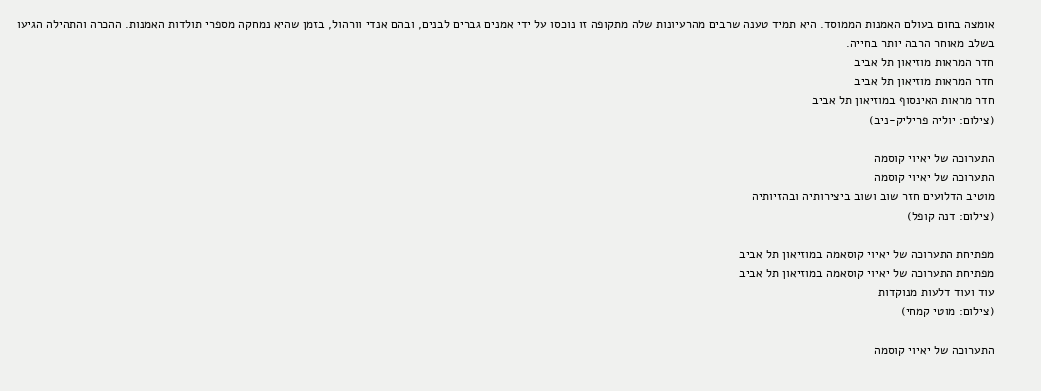אומצה בחום בעולם האמנות הממוסד. היא תמיד טענה שרבים מהרעיונות שלה מתקופה זו נוכסו על ידי אמנים גברים לבנים, ובהם אנדי וורהול, בזמן שהיא נמחקה מספרי תולדות האמנות. ההכרה והתהילה הגיעו בשלב מאוחר הרבה יותר בחייה.
חדר המראות מוזיאון תל אביב
חדר המראות מוזיאון תל אביב
חדר מראות האינסוף במוזיאון תל אביב
(צילום: יוליה פריליק-ניב)

התערוכה של יאיוי קוסמה
התערוכה של יאיוי קוסמה
מוטיב הדלועים חזר שוב ושוב ביצירותיה ובהזיותיה
(צילום: דנה קופל)

מפתיחת התערוכה של יאיוי קוסאמה במוזיאון תל אביב
מפתיחת התערוכה של יאיוי קוסאמה במוזיאון תל אביב
עוד ועוד דלעות מנוקדות
(צילום: מוטי קמחי)

התערוכה של יאיוי קוסמה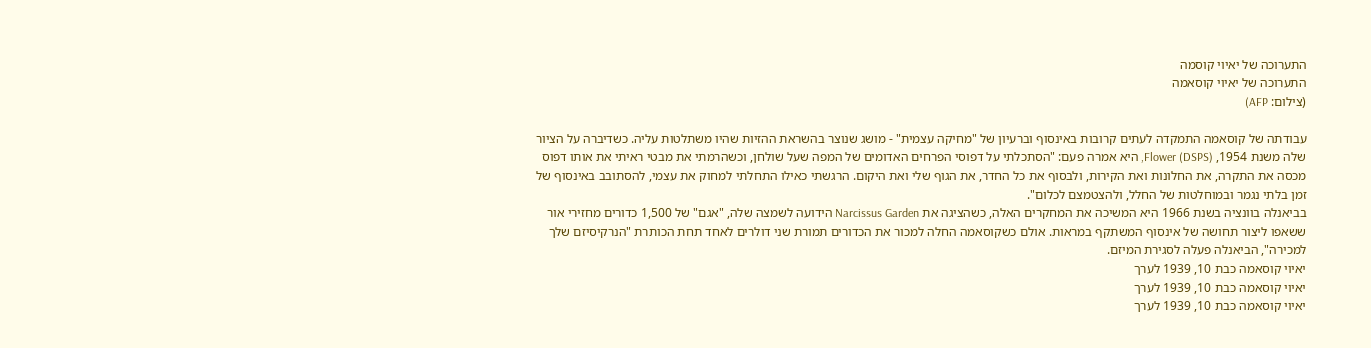התערוכה של יאיוי קוסמה
התערוכה של יאיוי קוסאמה
(צילום: AFP)

עבודתה של קוסאמה התמקדה לעתים קרובות באינסוף וברעיון של "מחיקה עצמית" - מושג שנוצר בהשראת ההזיות שהיו משתלטות עליה. כשדיברה על הציור שלה משנת 1954, Flower (DSPS), היא אמרה פעם: "הסתכלתי על דפוסי הפרחים האדומים של המפה שעל שולחן, וכשהרמתי את מבטי ראיתי את אותו דפוס מכסה את התקרה, את החלונות ואת הקירות, ולבסוף את כל החדר, את הגוף שלי ואת היקום. הרגשתי כאילו התחלתי למחוק את עצמי, להסתובב באינסוף של זמן בלתי נגמר ובמוחלטות של החלל, ולהצטמצם לכלום".
בביאנלה בוונציה בשנת 1966 היא המשיכה את המחקרים האלה, כשהציגה את Narcissus Garden הידועה לשמצה שלה, "אגם" של 1,500 כדורים מחזירי אור ששאפו ליצור תחושה של אינסוף המשתקף במראות. אולם כשקוסאמה החלה למכור את הכדורים תמורת שני דולרים לאחד תחת הכותרת "הנרקיסיזם שלך למכירה", הביאנלה פעלה לסגירת המיזם.
יאיוי קוסאמה כבת 10, 1939 לערך
יאיוי קוסאמה כבת 10, 1939 לערך
יאיוי קוסאמה כבת 10, 1939 לערך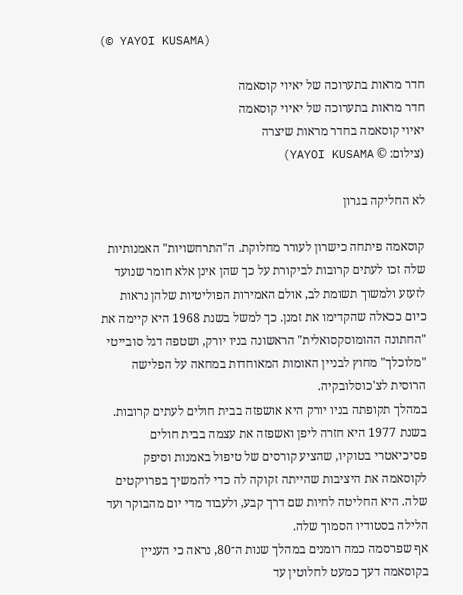(© YAYOI KUSAMA)

חדר מראות בתערוכה של יאיוי קוסאמה
חדר מראות בתערוכה של יאיוי קוסאמה
יאיוי קוסאמה בחדר מראות שיצרה
(צילום: © YAYOI KUSAMA)

לא החליקה בגרון

קוסאמה פיתחה כישרון לעורר מחלוקת. ה"התרחשויות" האמנותיות שלה זכו לעתים קרובות לביקורת על כך שהן אינן אלא חומר שנועד לזעזע ולמשוך תשומת לב, אולם האמירות הפוליטיות שלהן נראות כיום ככאלה שהקדימו את זמנן. כך למשל בשנת 1968 היא קיימה את "החתונה ההומוסקסואלית" הראשונה בניו יורק, ושטפה דגל סובייטי "מלוכלך" מחוץ לבניין האומות המאוחדות במחאה על הפלישה הרוסית לצ'כוסלובקיה.
במהלך תקופתה בניו יורק היא אושפזה בבית חולים לעתים קרובות. בשנת 1977 היא חזרה ליפן ואשפזה את עצמה בבית חולים פסיכיאטרי בטוקיו, שהציע קורסים של טיפול באמנות וסיפק לקוסאמה את היציבות שהייתה זקוקה לה כדי להמשיך בפרויקטים שלה. היא החליטה לחיות שם דרך קבע, ולעבוד מדי יום מהבוקר ועד הלילה בסטודיו הסמוך שלה.
אף שפרסמה כמה רומנים במהלך שנות ה־80, נראה כי העניין בקוסאמה דעך כמעט לחלוטין עד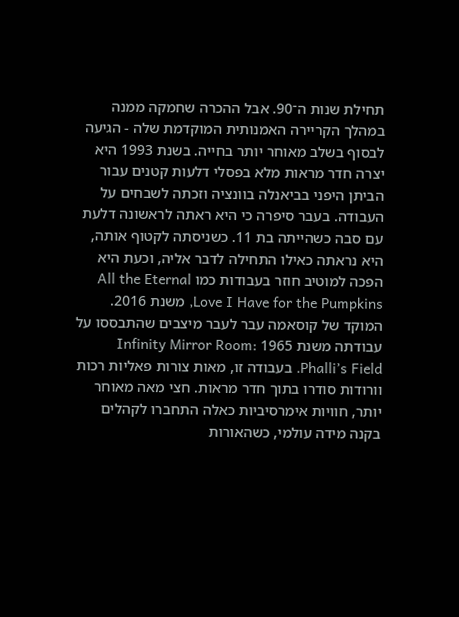תחילת שנות ה־90. אבל ההכרה שחמקה ממנה במהלך הקריירה האמנותית המוקדמת שלה - הגיעה לבסוף בשלב מאוחר יותר בחייה. בשנת 1993 היא יצרה חדר מראות מלא בפסלי דלעות קטנים עבור הביתן היפני בביאנלה בוונציה וזכתה לשבחים על העבודה. בעבר סיפרה כי היא ראתה לראשונה דלעת עם סבה כשהייתה בת 11. כשניסתה לקטוף אותה, היא נראתה כאילו התחילה לדבר אליה, וכעת היא הפכה למוטיב חוזר בעבודות כמו All the Eternal Love I Have for the Pumpkins, משנת 2016.
המוקד של קוסאמה עבר לעבר מיצבים שהתבססו על עבודתה משנת 1965 Infinity Mirror Room: Phalli’s Field. בעבודה זו, מאות צורות פאליות רכות וורודות סודרו בתוך חדר מראות. חצי מאה מאוחר יותר, חוויות אימרסיביות כאלה התחברו לקהלים בקנה מידה עולמי, כשהאורות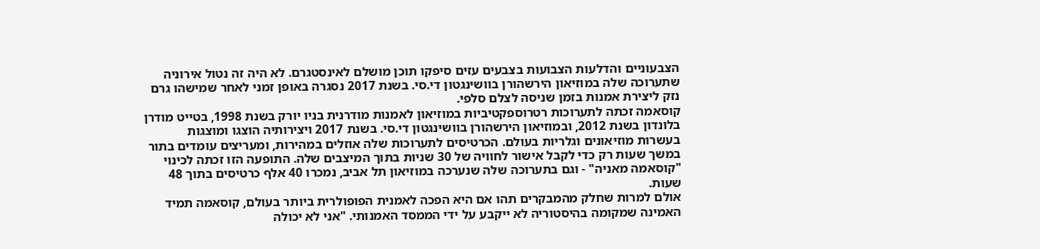הצבעוניים והדלעות הצבועות בצבעים עזים סיפקו תוכן מושלם לאינסטגרם. לא היה זה נטול אירוניה שתערוכה שלה במוזיאון הירשהורן בוושינגטון די.סי. בשנת 2017 נסגרה באופן זמני לאחר שמישהו גרם נזק ליצירת אמנות בזמן שניסה לצלם סלפי.
קוסאמה זכתה לתערוכות רטרוספקטיביות במוזיאון לאמנות מודרנית בניו יורק בשנת 1998, בטייט מודרן בלונדון בשנת 2012, ובמוזיאון הירשהורן בוושינגטון די.סי. בשנת 2017 ויצירותיה הוצגו ומוצגות בעשרות מוזיאונים וגלריות בעולם. הכרטיסים לתערוכות שלה אוזלים במהירות, ומעריצים עומדים בתור במשך שעות רק כדי לקבל אישור לחוויה של 30 שניות בתוך המיצבים שלה. התופעה הזו זכתה לכינוי "קוסאמה מאניה" - וגם בתערוכה שלה שנערכה במוזיאון תל אביב, נמכרו 40 אלף כרטיסים בתוך 48 שעות.
אולם למרות שחלק מהמבקרים תהו אם היא הפכה לאמנית הפופולרית ביותר בעולם, קוסאמה תמיד האמינה שמקומה בהיסטוריה לא ייקבע על ידי הממסד האמנותי. "אני לא יכולה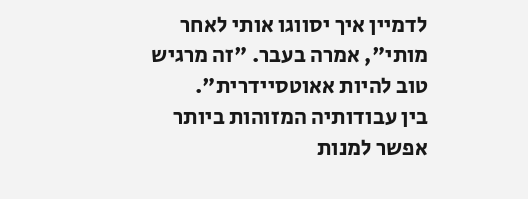לדמיין איך יסווגו אותי לאחר מותי", אמרה בעבר. "זה מרגיש טוב להיות אאוטסיידרית".
בין עבודותיה המזוהות ביותר אפשר למנות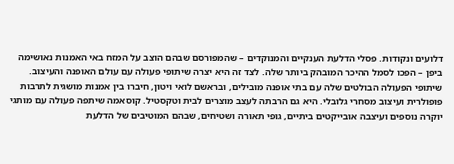דלועים ונקודות. פסלי הדלעת הענקיים והמנוקדים – שהמפורסם שבהם הוצב על המזח באי האמנות נאושימה ביפן – הפכו לסמל ההיכר המובהק ביותר שלה. לצד זה היא יצרה שיתופי פעולה עם עולם האופנה והעיצוב. שיתופי הפעולה הבולטים שלה עם בתי אופנה מובילים, ובראשם לואי ויטון, חיברו בין אמנות מושגית לתרבות פופולרית ועיצוב מסחרי גלובלי. היא גם הרבתה לעצב מוצרים לבית וטקסטיל. קוסאמה שיתפה פעולה עם מותגי יוקרה נוספים ועיצבה אובייקטים ביתיים, גופי תאורה ושטיחים, שבהם המוטיבים של הדלעת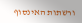ורשתות האינסוף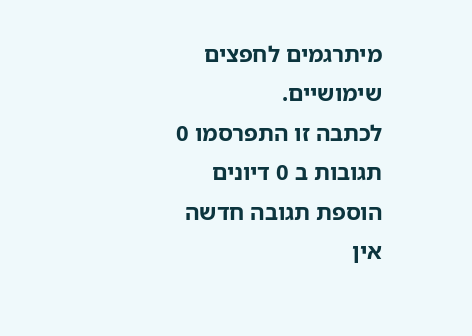מיתרגמים לחפצים שימושיים.
לכתבה זו התפרסמו 0 תגובות ב 0 דיונים
הוספת תגובה חדשה
אין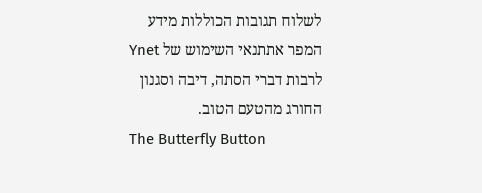לשלוח תגובות הכוללות מידע המפר אתתנאי השימוש של Ynet לרבות דברי הסתה, דיבה וסגנון החורג מהטעם הטוב.
The Butterfly Button